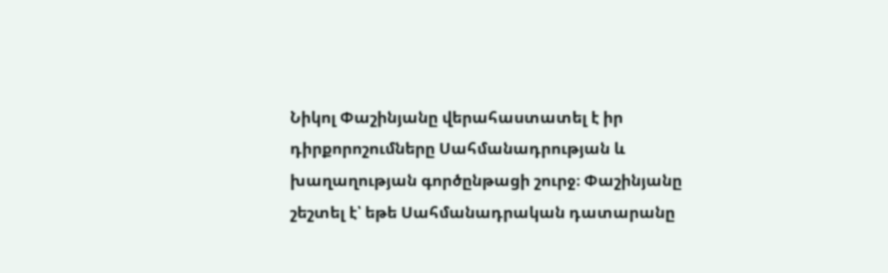Նիկոլ Փաշինյանը վերահաստատել է իր դիրքորոշումները Սահմանադրության և խաղաղության գործընթացի շուրջ։ Փաշինյանը շեշտել է՝ եթե Սահմանադրական դատարանը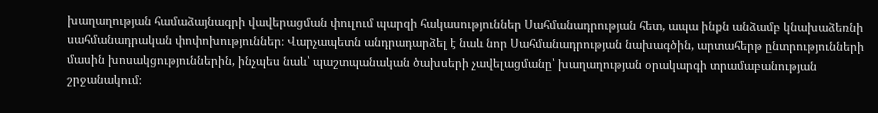խաղաղության համաձայնագրի վավերացման փուլում պարզի հակասություններ Սահմանադրության հետ, ապա ինքն անձամբ կնախաձեռնի սահմանադրական փոփոխություններ։ Վարչապետն անդրադարձել է նաև նոր Սահմանադրության նախագծին, արտահերթ ընտրությունների մասին խոսակցություններին, ինչպես նաև՝ պաշտպանական ծախսերի չավելացմանը՝ խաղաղության օրակարգի տրամաբանության շրջանակում։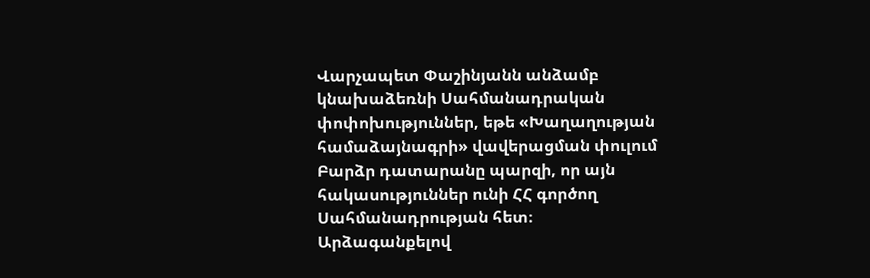Վարչապետ Փաշինյանն անձամբ կնախաձեռնի Սահմանադրական փոփոխություններ, եթե «Խաղաղության համաձայնագրի» վավերացման փուլում Բարձր դատարանը պարզի, որ այն հակասություններ ունի ՀՀ գործող Սահմանադրության հետ։ Արձագանքելով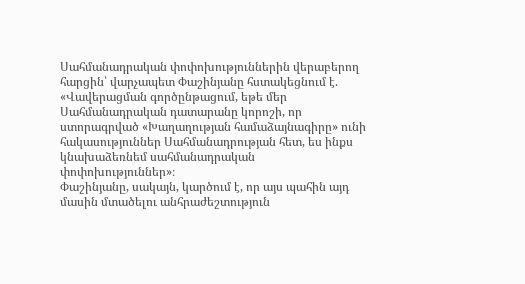Սահմանադրական փոփոխություններին վերաբերող հարցին՝ վարչապետ Փաշինյանը հստակեցնում է.
«Վավերացման գործընթացում, եթե մեր Սահմանադրական դատարանը կորոշի, որ ստորագրված «Խաղաղության համաձայնագիրը» ունի հակասություններ Սահմանադրության հետ, ես ինքս կնախաձեռնեմ սահմանադրական փոփոխություններ»։
Փաշինյանը, սակայն, կարծում է, որ այս պահին այդ մասին մտածելու անհրաժեշտություն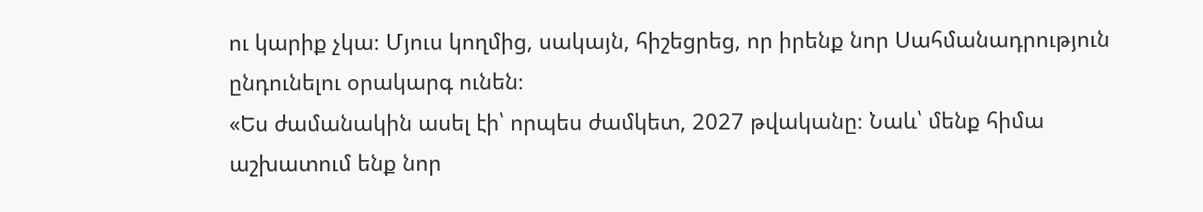ու կարիք չկա։ Մյուս կողմից, սակայն, հիշեցրեց, որ իրենք նոր Սահմանադրություն ընդունելու օրակարգ ունեն։
«Ես ժամանակին ասել էի՝ որպես ժամկետ, 2027 թվականը։ Նաև՝ մենք հիմա աշխատում ենք նոր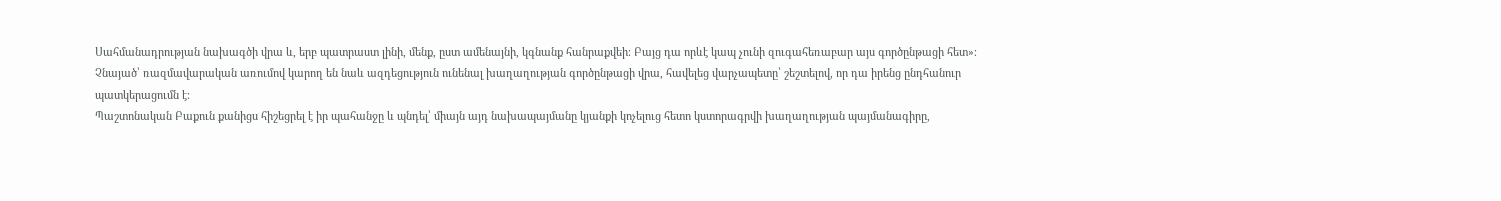Սահմանադրության նախագծի վրա և, երբ պատրաստ լինի, մենք, ըստ ամենայնի, կգնանք հանրաքվեի։ Բայց դա որևէ կապ չունի զուգահեռաբար այս գործընթացի հետ»։
Չնայած՝ ռազմավարական առումով կարող են նաև ազդեցություն ունենալ խաղաղության գործընթացի վրա, հավելեց վարչապետը՝ շեշտելով, որ դա իրենց ընդհանուր պատկերացումն է։
Պաշտոնական Բաքուն քանիցս հիշեցրել է իր պահանջը և պնդել՝ միայն այդ նախապայմանը կյանքի կոչելուց հետո կստորագրվի խաղաղության պայմանագիրը,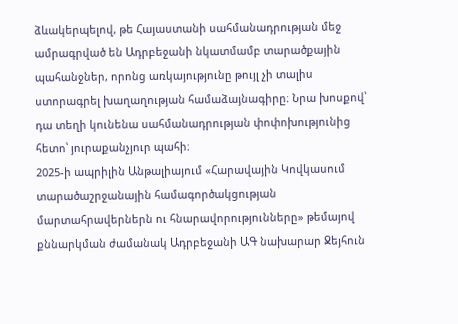ձևակերպելով, թե Հայաստանի սահմանադրության մեջ ամրագրված են Ադրբեջանի նկատմամբ տարածքային պահանջներ, որոնց առկայությունը թույլ չի տալիս ստորագրել խաղաղության համաձայնագիրը։ Նրա խոսքով՝ դա տեղի կունենա սահմանադրության փոփոխությունից հետո՝ յուրաքանչյուր պահի։
2025-ի ապրիլին Անթալիայում «Հարավային Կովկասում տարածաշրջանային համագործակցության մարտահրավերներն ու հնարավորությունները» թեմայով քննարկման ժամանակ Ադրբեջանի ԱԳ նախարար Ջեյհուն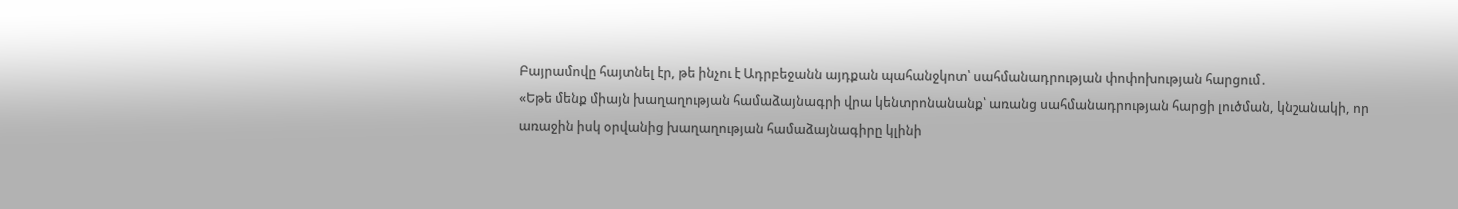Բայրամովը հայտնել էր, թե ինչու է Ադրբեջանն այդքան պահանջկոտ՝ սահմանադրության փոփոխության հարցում․
«Եթե մենք միայն խաղաղության համաձայնագրի վրա կենտրոնանանք՝ առանց սահմանադրության հարցի լուծման, կնշանակի, որ առաջին իսկ օրվանից խաղաղության համաձայնագիրը կլինի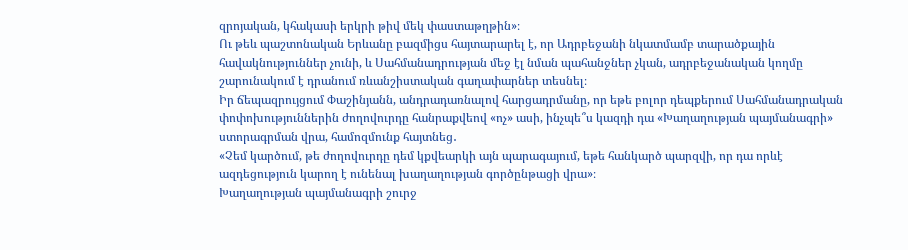զրոյական, կհակասի երկրի թիվ մեկ փաստաթղթին»։
Ու թեև պաշտոնական Երևանը բազմիցս հայտարարել է, որ Ադրբեջանի նկատմամբ տարածքային հավակնություններ չունի, և Սահմանադրության մեջ էլ նման պահանջներ չկան, ադրբեջանական կողմը շարունակում է դրանում ռևանշիստական գաղափարներ տեսնել։
Իր ճեպազրույցում Փաշինյանն, անդրադառնալով հարցադրմանը, որ եթե բոլոր դեպքերում Սահմանադրական փոփոխություններին ժողովուրդը հանրաքվեով «ոչ» ասի, ինչպե՞ս կազդի դա «Խաղաղության պայմանագրի» ստորագրման վրա, համոզմունք հայտնեց․
«Չեմ կարծում, թե ժողովուրդը դեմ կքվեարկի այն պարագայում, եթե հանկարծ պարզվի, որ դա որևէ ազդեցություն կարող է ունենալ խաղաղության գործընթացի վրա»։
Խաղաղության պայմանագրի շուրջ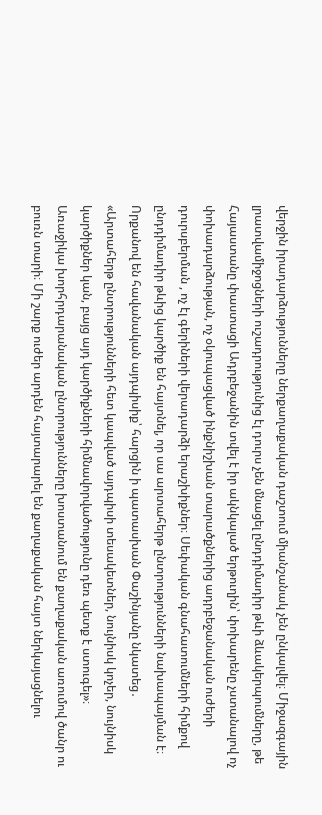վերջին իրադարձությունները ներքաղաքական դաշտում միանշանակ չեն ընկալվել։ Միջազգային լրատվամիջոցների ուշադրությունից էլ դուրս չեն մնացել ընդդիմադիր թևի ձևակերպումները, թե Հայաստանը փաստացի Ադրբեջանին տվել է իր ակնկալած երթուղին՝ փոխարենը չստանալով ոչ փոխադարձության, ոչ օկուպացված ինքնիշխան տարածքներից ադրբեջանական ուժերի դուրսբերման , ոչ էլ գերիների վերադարձի երաշխիքներ։ Սեփական գնահատումների հիմքով ընդդիմադիր թևից կարծիք են հայտնել, որ սա արտահերթ ընտրությունների նախապայման է։ Որքանով են հավանական այդպիսիք՝ հարցին ի պատասխան Փաշինյանը նկատեց․
«Արտահերթ ընտրությունների հետ կապված այդպիսի տեսակետներ, նույնիսկ կոչեր, նույնիսկ կարծիքներ կան, բայց այդ կարծիքների հիմնավորվածությունը դեռ պետք է ստուգել»։
Առաջիկա խորհրդարանական ընտրությունները խոստանում են քաղաքական առումով ծանր ու բուռն տարի։ Մի շարք ուժեր արդեն հայտարարել են քաղաքական հայտ ներկայացնելու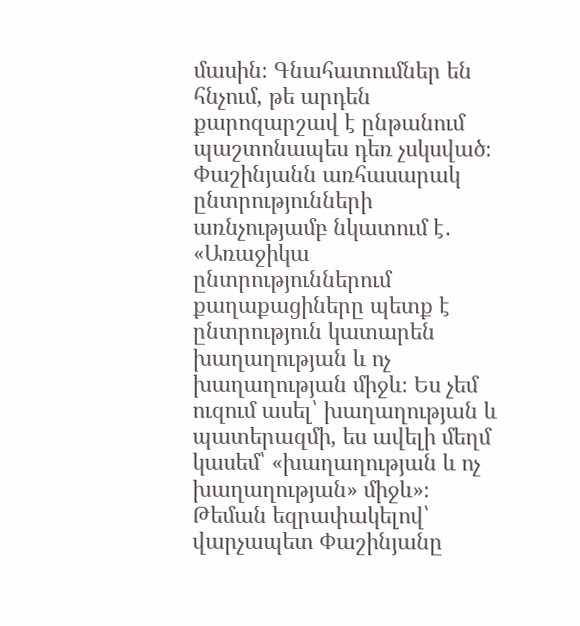մասին։ Գնահատումներ են հնչում, թե արդեն քարոզարշավ է ընթանում պաշտոնապես դեռ չսկսված։ Փաշինյանն առհասարակ ընտրությունների առնչությամբ նկատում է․
«Առաջիկա ընտրություններում քաղաքացիները պետք է ընտրություն կատարեն խաղաղության և ոչ խաղաղության միջև։ Ես չեմ ուզում ասել՝ խաղաղության և պատերազմի, ես ավելի մեղմ կասեմ՝ «խաղաղության և ոչ խաղաղության» միջև»։
Թեման եզրափակելով՝ վարչապետ Փաշինյանը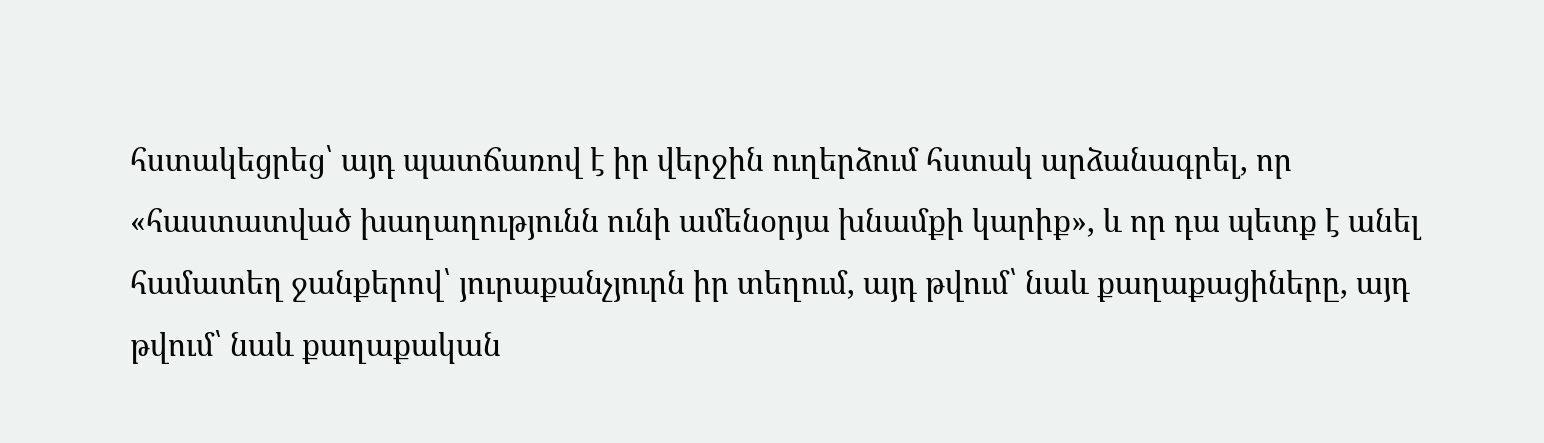հստակեցրեց՝ այդ պատճառով է իր վերջին ուղերձում հստակ արձանագրել, որ «հաստատված խաղաղությունն ունի ամենօրյա խնամքի կարիք», և որ դա պետք է անել համատեղ ջանքերով՝ յուրաքանչյուրն իր տեղում, այդ թվում՝ նաև քաղաքացիները, այդ թվում՝ նաև քաղաքական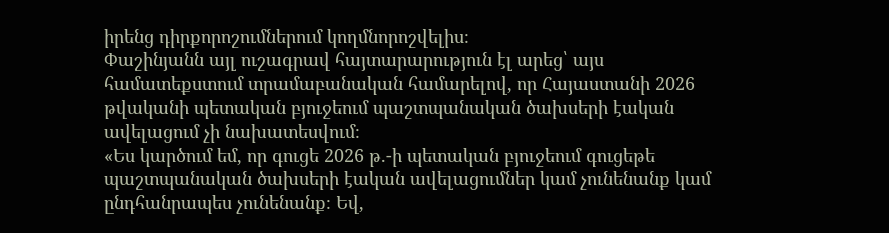իրենց դիրքորոշումներում կողմնորոշվելիս։
Փաշինյանն այլ ուշագրավ հայտարարություն էլ արեց՝ այս համատեքստում տրամաբանական համարելով, որ Հայաստանի 2026 թվականի պետական բյուջեում պաշտպանական ծախսերի էական ավելացում չի նախատեսվում։
«Ես կարծում եմ, որ գուցե 2026 թ.-ի պետական բյուջեում գուցեթե պաշտպանական ծախսերի էական ավելացումներ կամ չունենանք կամ ընդհանրապես չունենանք։ Եվ,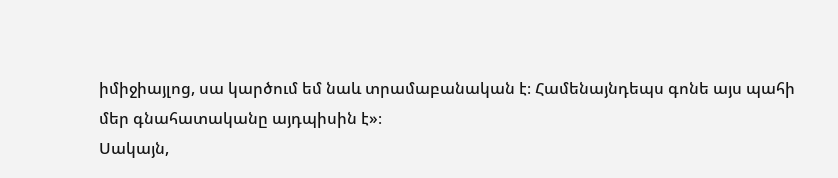իմիջիայլոց, սա կարծում եմ նաև տրամաբանական է։ Համենայնդեպս գոնե այս պահի մեր գնահատականը այդպիսին է»։
Սակայն,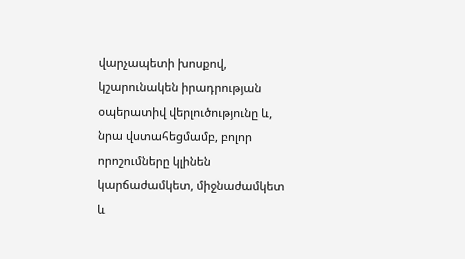վարչապետի խոսքով, կշարունակեն իրադրության օպերատիվ վերլուծությունը և, նրա վստահեցմամբ, բոլոր որոշումները կլինեն կարճաժամկետ, միջնաժամկետ և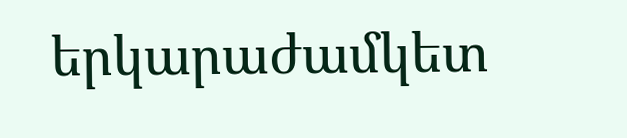երկարաժամկետ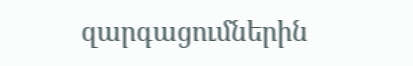զարգացումներին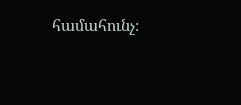համահունչ։